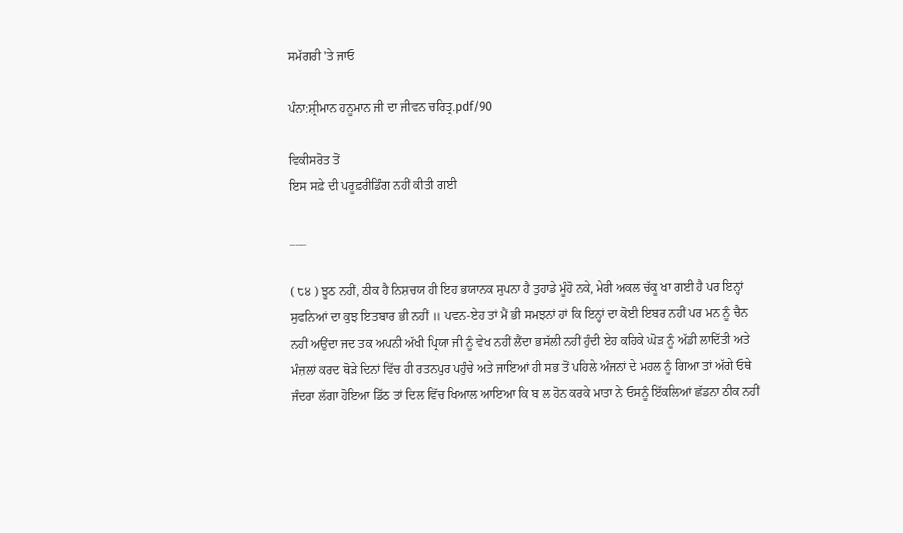ਸਮੱਗਰੀ 'ਤੇ ਜਾਓ

ਪੰਨਾ:ਸ਼੍ਰੀਮਾਨ ਹਨੂਮਾਨ ਜੀ ਦਾ ਜੀਵਨ ਚਰਿਤ੍ਰ.pdf/90

ਵਿਕੀਸਰੋਤ ਤੋਂ
ਇਸ ਸਫ਼ੇ ਦੀ ਪਰੂਫ਼ਰੀਡਿੰਗ ਨਹੀਂ ਕੀਤੀ ਗਈ

___

( ੮੪ ) ਝੂਠ ਨਹੀਂ, ਠੀਕ ਹੈ ਨਿਸ਼ਚਯ ਹੀ ਇਹ ਭਯਾਨਕ ਸੁਪਨਾ ਹੈ ਤੁਹਾਡੇ ਮੂੰਹੋ ਨਕੇ, ਮੇਰੀ ਅਕਲ ਚੱਕੂ ਖਾ ਗਈ ਹੈ ਪਰ ਇਨ੍ਹਾਂ ਸੁਫਨਿਆਂ ਦਾ ਕੁਝ ਇਤਬਾਰ ਭੀ ਨਹੀਂ ॥ ਪਵਨ-ਏਹ ਤਾਂ ਮੈਂ ਭੀ ਸਮਝਨਾਂ ਹਾਂ ਕਿ ਇਨ੍ਹਾਂ ਦਾ ਕੋਈ ਇਬਰ ਨਹੀਂ ਪਰ ਮਨ ਨੂੰ ਚੈਨ ਨਹੀਂ ਅਉਂਦਾ ਜਦ ਤਕ ਅਪਨੀ ਅੱਖੀ ਪ੍ਰਿਯਾ ਜੀ ਨੂੰ ਵੇਖ ਨਹੀਂ ਲੈਂਦਾ ਭਸੱਲੀ ਨਹੀਂ ਹੁੰਦੀ ਏਹ ਕਹਿਕੇ ਘੋੜ ਨੂੰ ਅੱਡੀ ਲਾਦਿੱਤੀ ਅਤੇ ਮੰਜ਼ਲਾਂ ਕਰਦ ਥੋੜੇ ਦਿਨਾਂ ਵਿੱਚ ਹੀ ਰਤਨਪੁਰ ਪਹੁੰਚੇ ਅਤੇ ਜਾਇਆਂ ਹੀ ਸਭ ਤੋਂ ਪਹਿਲੇ ਅੰਜਨਾਂ ਦੇ ਮਹਲ ਨੂੰ ਗਿਆ ਤਾਂ ਅੱਗੇ ਓਥੇ ਜੰਦਰਾ ਲੱਗਾ ਹੋਇਆ ਡਿੱਠ ਤਾਂ ਦਿਲ ਵਿੱਚ ਖਿਆਲ ਆਇਆ ਕਿ ਬ ਲ ਹੋਨ ਕਰਕੇ ਮਾਤਾ ਨੇ ਓਸਨੂੰ ਇੱਕਲਿਆਂ ਛੱਡਨਾ ਠੀਕ ਨਹੀਂ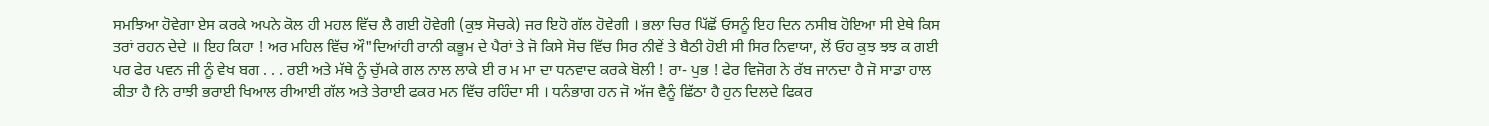ਸਮਝਿਆ ਹੋਵੇਗਾ ਏਸ ਕਰਕੇ ਅਪਨੇ ਕੋਲ ਹੀ ਮਹਲ ਵਿੱਚ ਲੈ ਗਈ ਹੋਵੇਗੀ (ਕੁਝ ਸੋਚਕੇ) ਜਰ ਇਹੋ ਗੱਲ ਹੋਵੇਗੀ । ਭਲਾ ਚਿਰ ਪਿੱਛੋਂ ਓਸਨੂੰ ਇਹ ਦਿਨ ਨਸੀਬ ਹੋਇਆ ਸੀ ਏਥੇ ਕਿਸ ਤਰਾਂ ਰਹਨ ਦੇਦੇ ॥ ਇਹ ਕਿਹਾ ! ਅਰ ਮਹਿਲ ਵਿੱਚ ਔ"ਦਿਆਂਹੀ ਰਾਨੀ ਕਭੂਮ ਦੇ ਪੈਰਾਂ ਤੇ ਜੋ ਕਿਸੇ ਸੋਚ ਵਿੱਚ ਸਿਰ ਨੀਵੇਂ ਤੇ ਬੈਠੀ ਹੋਈ ਸੀ ਸਿਰ ਨਿਵਾਯਾ, ਲੋਂ ਓਹ ਕੁਝ ਝਝ ਕ ਗਈ ਪਰ ਫੇਰ ਪਵਨ ਜੀ ਨੂੰ ਵੇਖ ਬਗ . . . ਰਈ ਅਤੇ ਮੱਥੇ ਨੂੰ ਚੁੱਮਕੇ ਗਲ ਨਾਲ ਲਾਕੇ ਈ ਰ ਮ ਮਾ ਦਾ ਧਨਵਾਦ ਕਰਕੇ ਬੋਲੀ ! ਰਾ- ਪੁਭ ! ਫੇਰ ਵਿਜੋਗ ਨੇ ਰੱਬ ਜਾਨਦਾ ਹੈ ਜੋ ਸਾਡਾ ਹਾਲ ਕੀਤਾ ਹੈ fਨੇ ਰਾਝੀ ਭਰਾਈ ਖਿਆਲ ਰੀਆਈ ਗੱਲ ਅਤੇ ਤੇਰਾਈ ਫਕਰ ਮਨ ਵਿੱਚ ਰਹਿੰਦਾ ਸੀ । ਧਨੰਭਾਗ ਹਨ ਜੋ ਅੱਜ ਵੈਨੂੰ ਛਿੱਠਾ ਹੈ ਹੁਨ ਦਿਲਦੇ ਫਿਕਰ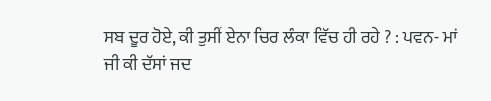ਸਬ ਦੂਰ ਹੋਏ, ਕੀ ਤੁਸੀਂ ਏਨਾ ਚਿਰ ਲੰਕਾ ਵਿੱਚ ਹੀ ਰਹੇ ? : ਪਵਨ- ਮਾਂ ਜੀ ਕੀ ਦੱਸਾਂ ਜਦ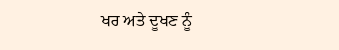ਖਰ ਅਤੇ ਦੂਖਣ ਨੂੰ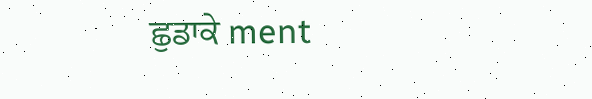ਛੁਡਾਕੇ ment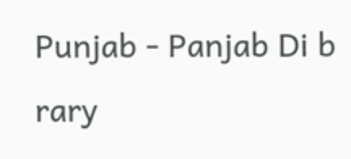Punjab - Panjab Di b rary